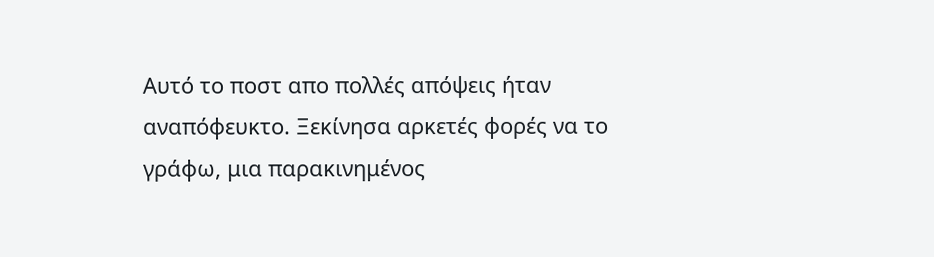Αυτό το ποστ απο πολλές απόψεις ήταν αναπόφευκτο. Ξεκίνησα αρκετές φορές να το γράφω, μια παρακινημένος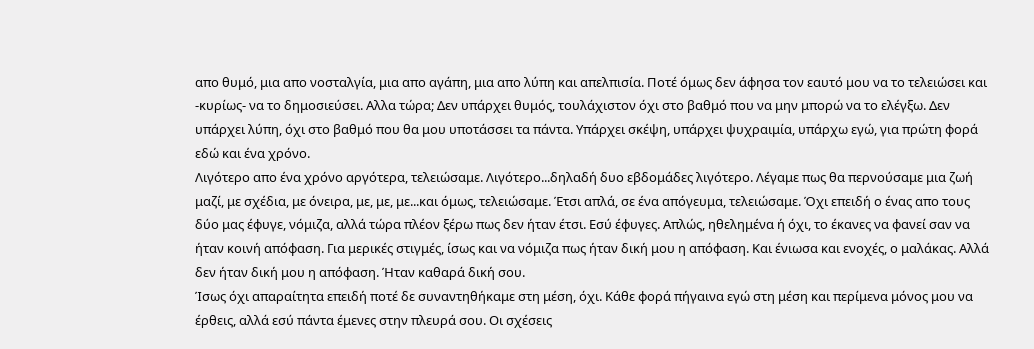απο θυμό, μια απο νοσταλγία, μια απο αγάπη, μια απο λύπη και απελπισία. Ποτέ όμως δεν άφησα τον εαυτό μου να το τελειώσει και -κυρίως- να το δημοσιεύσει. Αλλα τώρα; Δεν υπάρχει θυμός, τουλάχιστον όχι στο βαθμό που να μην μπορώ να το ελέγξω. Δεν υπάρχει λύπη, όχι στο βαθμό που θα μου υποτάσσει τα πάντα. Υπάρχει σκέψη, υπάρχει ψυχραιμία, υπάρχω εγώ, για πρώτη φορά εδώ και ένα χρόνο.
Λιγότερο απο ένα χρόνο αργότερα, τελειώσαμε. Λιγότερο...δηλαδή δυο εβδομάδες λιγότερο. Λέγαμε πως θα περνούσαμε μια ζωή μαζί, με σχέδια, με όνειρα, με, με, με...και όμως, τελειώσαμε. Έτσι απλά, σε ένα απόγευμα, τελειώσαμε. Όχι επειδή ο ένας απο τους δύο μας έφυγε, νόμιζα, αλλά τώρα πλέον ξέρω πως δεν ήταν έτσι. Εσύ έφυγες. Απλώς, ηθελημένα ή όχι, το έκανες να φανεί σαν να ήταν κοινή απόφαση. Για μερικές στιγμές, ίσως και να νόμιζα πως ήταν δική μου η απόφαση. Και ένιωσα και ενοχές, ο μαλάκας. Αλλά δεν ήταν δική μου η απόφαση. Ήταν καθαρά δική σου.
Ίσως όχι απαραίτητα επειδή ποτέ δε συναντηθήκαμε στη μέση, όχι. Κάθε φορά πήγαινα εγώ στη μέση και περίμενα μόνος μου να έρθεις, αλλά εσύ πάντα έμενες στην πλευρά σου. Οι σχέσεις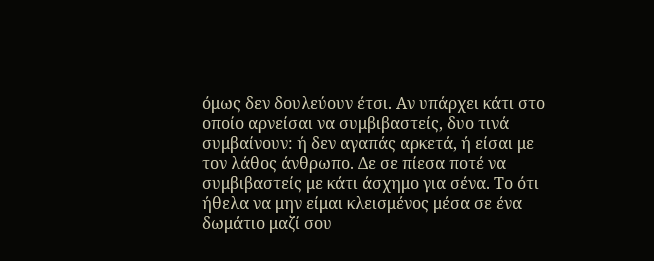όμως δεν δουλεύουν έτσι. Αν υπάρχει κάτι στο οποίο αρνείσαι να συμβιβαστείς, δυο τινά συμβαίνουν: ή δεν αγαπάς αρκετά, ή είσαι με τον λάθος άνθρωπο. Δε σε πίεσα ποτέ να συμβιβαστείς με κάτι άσχημο για σένα. Το ότι ήθελα να μην είμαι κλεισμένος μέσα σε ένα δωμάτιο μαζί σου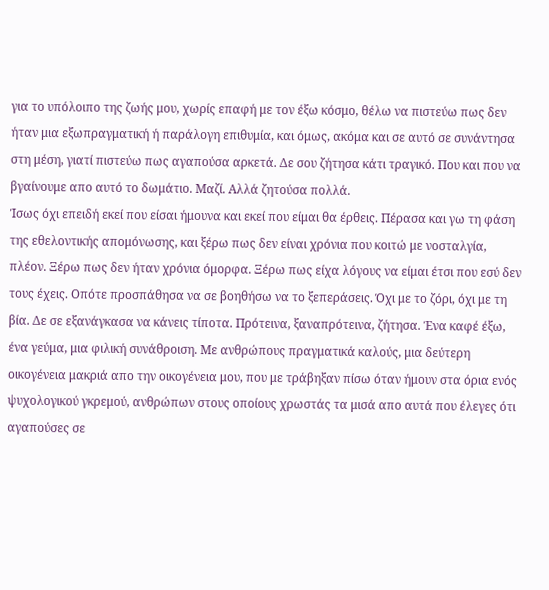για το υπόλοιπο της ζωής μου, χωρίς επαφή με τον έξω κόσμο, θέλω να πιστεύω πως δεν ήταν μια εξωπραγματική ή παράλογη επιθυμία, και όμως, ακόμα και σε αυτό σε συνάντησα στη μέση, γιατί πιστεύω πως αγαπούσα αρκετά. Δε σου ζήτησα κάτι τραγικό. Που και που να βγαίνουμε απο αυτό το δωμάτιο. Μαζί. Αλλά ζητούσα πολλά.
Ίσως όχι επειδή εκεί που είσαι ήμουνα και εκεί που είμαι θα έρθεις. Πέρασα και γω τη φάση της εθελοντικής απομόνωσης, και ξέρω πως δεν είναι χρόνια που κοιτώ με νοσταλγία, πλέον. Ξέρω πως δεν ήταν χρόνια όμορφα. Ξέρω πως είχα λόγους να είμαι έτσι που εσύ δεν τους έχεις. Οπότε προσπάθησα να σε βοηθήσω να το ξεπεράσεις. Όχι με το ζόρι, όχι με τη βία. Δε σε εξανάγκασα να κάνεις τίποτα. Πρότεινα, ξαναπρότεινα, ζήτησα. Ένα καφέ έξω, ένα γεύμα, μια φιλική συνάθροιση. Με ανθρώπους πραγματικά καλούς, μια δεύτερη οικογένεια μακριά απο την οικογένεια μου, που με τράβηξαν πίσω όταν ήμουν στα όρια ενός ψυχολογικού γκρεμού, ανθρώπων στους οποίους χρωστάς τα μισά απο αυτά που έλεγες ότι αγαπούσες σε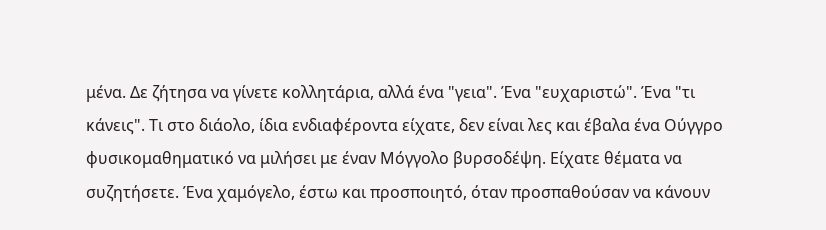μένα. Δε ζήτησα να γίνετε κολλητάρια, αλλά ένα "γεια". Ένα "ευχαριστώ". Ένα "τι κάνεις". Τι στο διάολο, ίδια ενδιαφέροντα είχατε, δεν είναι λες και έβαλα ένα Ούγγρο φυσικομαθηματικό να μιλήσει με έναν Μόγγολο βυρσοδέψη. Είχατε θέματα να συζητήσετε. Ένα χαμόγελο, έστω και προσποιητό, όταν προσπαθούσαν να κάνουν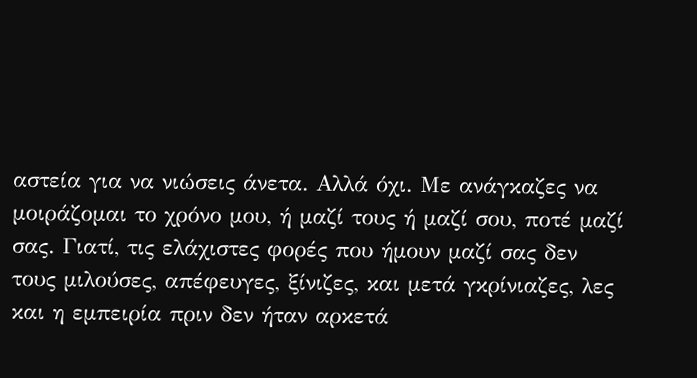αστεία για να νιώσεις άνετα. Αλλά όχι. Με ανάγκαζες να μοιράζομαι το χρόνο μου, ή μαζί τους ή μαζί σου, ποτέ μαζί σας. Γιατί, τις ελάχιστες φορές που ήμουν μαζί σας δεν τους μιλούσες, απέφευγες, ξίνιζες, και μετά γκρίνιαζες, λες και η εμπειρία πριν δεν ήταν αρκετά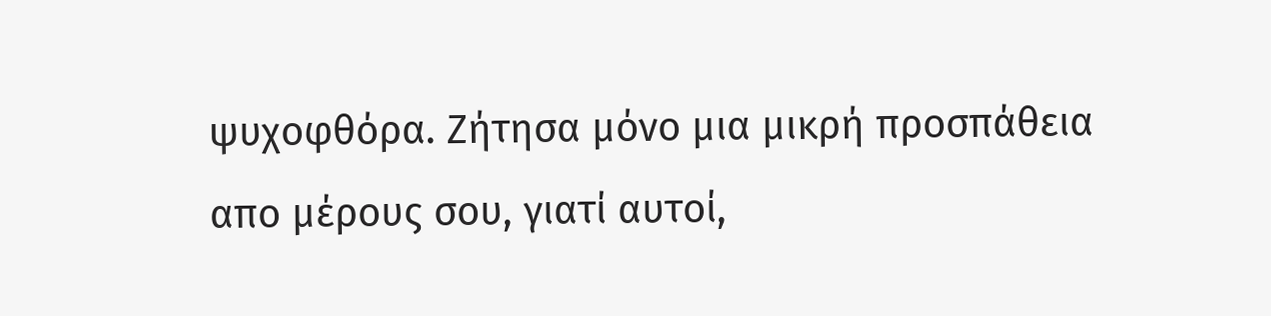ψυχοφθόρα. Ζήτησα μόνο μια μικρή προσπάθεια απο μέρους σου, γιατί αυτοί,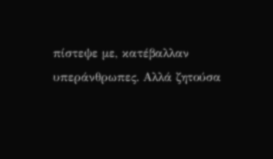πίστεψε με, κατέβαλλαν υπεράνθρωπες. Αλλά ζητούσα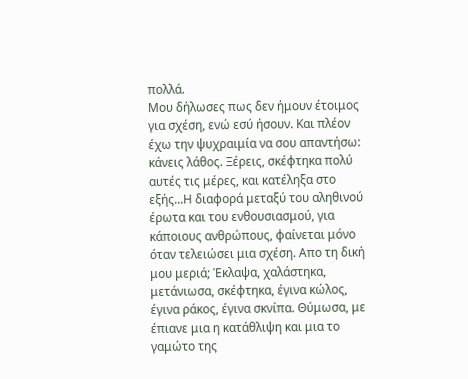πολλά.
Μου δήλωσες πως δεν ήμουν έτοιμος για σχέση, ενώ εσύ ήσουν. Και πλέον έχω την ψυχραιμία να σου απαντήσω: κάνεις λάθος. Ξέρεις, σκέφτηκα πολύ αυτές τις μέρες, και κατέληξα στο εξής...Η διαφορά μεταξύ του αληθινού έρωτα και του ενθουσιασμού, για κάποιους ανθρώπους, φαίνεται μόνο όταν τελειώσει μια σχέση. Απο τη δική μου μεριά; Έκλαψα, χαλάστηκα, μετάνιωσα, σκέφτηκα, έγινα κώλος, έγινα ράκος, έγινα σκνίπα. Θύμωσα, με έπιανε μια η κατάθλιψη και μια το γαμώτο της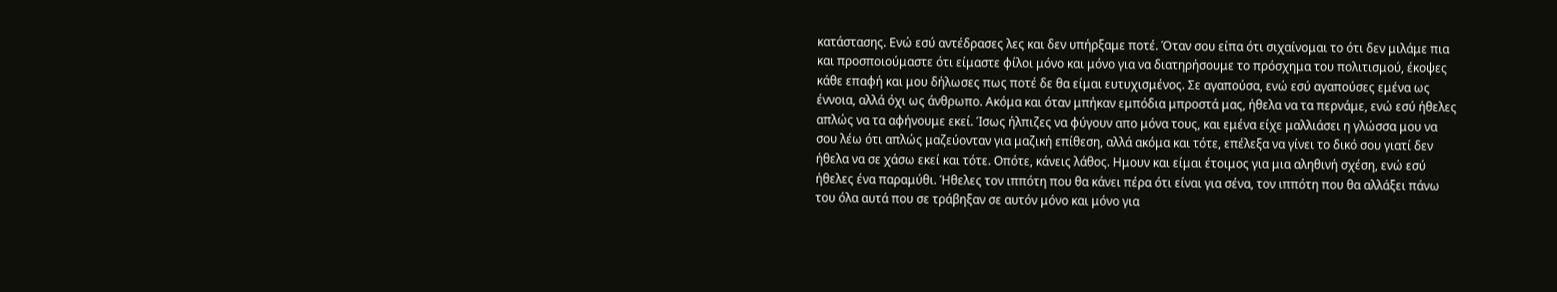κατάστασης. Ενώ εσύ αντέδρασες λες και δεν υπήρξαμε ποτέ. Όταν σου είπα ότι σιχαίνομαι το ότι δεν μιλάμε πια και προσποιούμαστε ότι είμαστε φίλοι μόνο και μόνο για να διατηρήσουμε το πρόσχημα του πολιτισμού, έκοψες κάθε επαφή και μου δήλωσες πως ποτέ δε θα είμαι ευτυχισμένος. Σε αγαπούσα, ενώ εσύ αγαπούσες εμένα ως έννοια, αλλά όχι ως άνθρωπο. Ακόμα και όταν μπήκαν εμπόδια μπροστά μας, ήθελα να τα περνάμε, ενώ εσύ ήθελες απλώς να τα αφήνουμε εκεί. Ίσως ήλπιζες να φύγουν απο μόνα τους, και εμένα είχε μαλλιάσει η γλώσσα μου να σου λέω ότι απλώς μαζεύονταν για μαζική επίθεση, αλλά ακόμα και τότε, επέλεξα να γίνει το δικό σου γιατί δεν ήθελα να σε χάσω εκεί και τότε. Οπότε, κάνεις λάθος. Ημουν και είμαι έτοιμος για μια αληθινή σχέση, ενώ εσύ ήθελες ένα παραμύθι. Ήθελες τον ιππότη που θα κάνει πέρα ότι είναι για σένα, τον ιππότη που θα αλλάξει πάνω του όλα αυτά που σε τράβηξαν σε αυτόν μόνο και μόνο για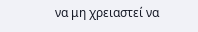να μη χρειαστεί να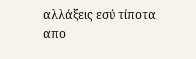αλλάξεις εσύ τίποτα απο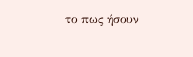το πως ήσουν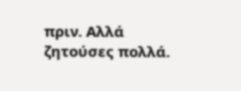πριν. Αλλά ζητούσες πολλά.